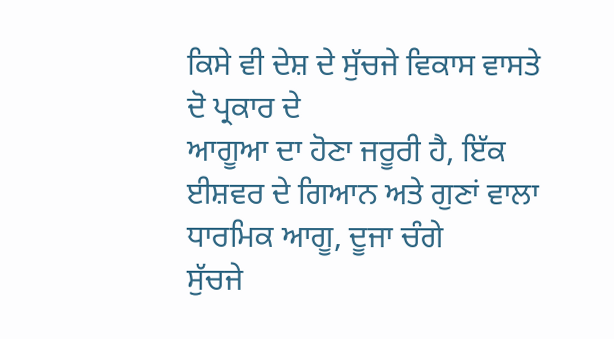ਕਿਸੇ ਵੀ ਦੇਸ਼ ਦੇ ਸੁੱਚਜੇ ਵਿਕਾਸ ਵਾਸਤੇ ਦੋ ਪ੍ਰਕਾਰ ਦੇ
ਆਗੂਆ ਦਾ ਹੋਣਾ ਜਰੂਰੀ ਹੈ, ਇੱਕ ਈਸ਼ਵਰ ਦੇ ਗਿਆਨ ਅਤੇ ਗੁਣਾਂ ਵਾਲਾ ਧਾਰਮਿਕ ਆਗੂ, ਦੂਜਾ ਚੰਗੇ
ਸੁੱਚਜੇ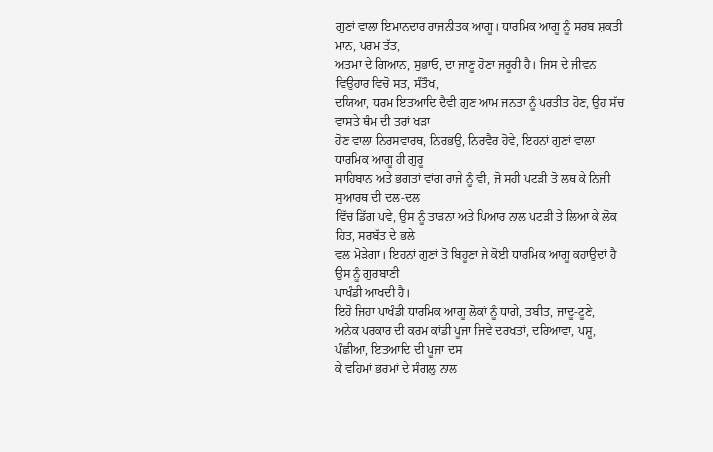ਗੁਣਾਂ ਵਾਲਾ ਇਮਾਨਦਾਰ ਰਾਜਨੀਤਕ ਆਗੂ। ਧਾਰਮਿਕ ਆਗੂ ਨੂੰ ਸਰਬ ਸ਼ਕਤੀ ਮਾਨ, ਪਰਮ ਤੱਤ,
ਅਤਮਾ ਦੇ ਗਿਆਨ, ਸੁਭਾਓ, ਦਾ ਜਾਣੂ ਹੋਣਾ ਜਰੂਰੀ ਹੈ। ਜਿਸ ਦੇ ਜੀਵਨ ਵਿਉਹਾਰ ਵਿਚੋ ਸਤ, ਸੰਤੌਖ,
ਦਯਿਆ, ਧਰਮ ਇਤਆਦਿ ਦੈਵੀ ਗੁਣ ਆਮ ਜਨਤਾ ਨੂੰ ਪਰਤੀਤ ਹੋਣ, ਉਹ ਸੱਚ ਵਾਸਤੇ ਥੰਮ ਦੀ ਤਰਾਂ ਖੜਾ
ਹੋਣ ਵਾਲਾ ਨਿਰਸਵਾਰਥ, ਨਿਰਭਉ, ਨਿਰਵੈਰ ਹੋਵੇ, ਇਹਨਾਂ ਗੁਣਾਂ ਵਾਲਾ ਧਾਰਮਿਕ ਆਗੂ ਹੀ ਗੁਰੂ
ਸਾਹਿਬਾਨ ਅਤੇ ਭਗਤਾਂ ਵਾਂਗ ਰਾਜੇ ਨੂੰ ਵੀ, ਜੋ ਸਹੀ ਪਟੜੀ ਤੋ ਲਥ ਕੇ ਨਿਜੀ ਸੁਆਰਥ ਦੀ ਦਲ-ਦਲ
ਵਿੱਚ ਡਿੱਗ ਪਵੇ, ਉਸ ਨੂੰ ਤਾੜਨਾ ਅਤੇ ਪਿਆਰ ਨਾਲ ਪਟੜੀ ਤੇ ਲਿਆ ਕੇ ਲੋਕ ਹਿਤ, ਸਰਬੱਤ ਦੇ ਭਲੇ
ਵਲ ਮੋੜੇਗਾ। ਇਹਨਾਂ ਗੁਣਾਂ ਤੋ ਬਿਹੂਣਾ ਜੇ ਕੋਈ ਧਾਰਮਿਕ ਆਗੂ ਕਹਾਉਦਾਂ ਹੈ ਉਸ ਨੂੰ ਗੁਰਬਾਣੀ
ਪਾਖੰਡੀ ਆਖਦੀ ਹੈ।
ਇਹੋ ਜਿਹਾ ਪਾਖੰਡੀ ਧਾਰਮਿਕ ਆਗੂ ਲੋਕਾਂ ਨੂੰ ਧਾਗੇ, ਤਬੀਤ, ਜਾਦੂ-ਟੂਣੇ,
ਅਨੇਕ ਪਰਕਾਰ ਦੀ ਕਰਮ ਕਾਂਡੀ ਪੂਜਾ ਜਿਵੇ ਦਰਖਤਾਂ, ਦਰਿਆਵਾ, ਪਸ਼ੂ, ਪੰਛੀਆ, ਇਤਆਦਿ ਦੀ ਪੂਜਾ ਦਸ
ਕੇ ਵਹਿਮਾਂ ਭਰਮਾਂ ਦੇ ਸੰਗਲੁ ਨਾਲ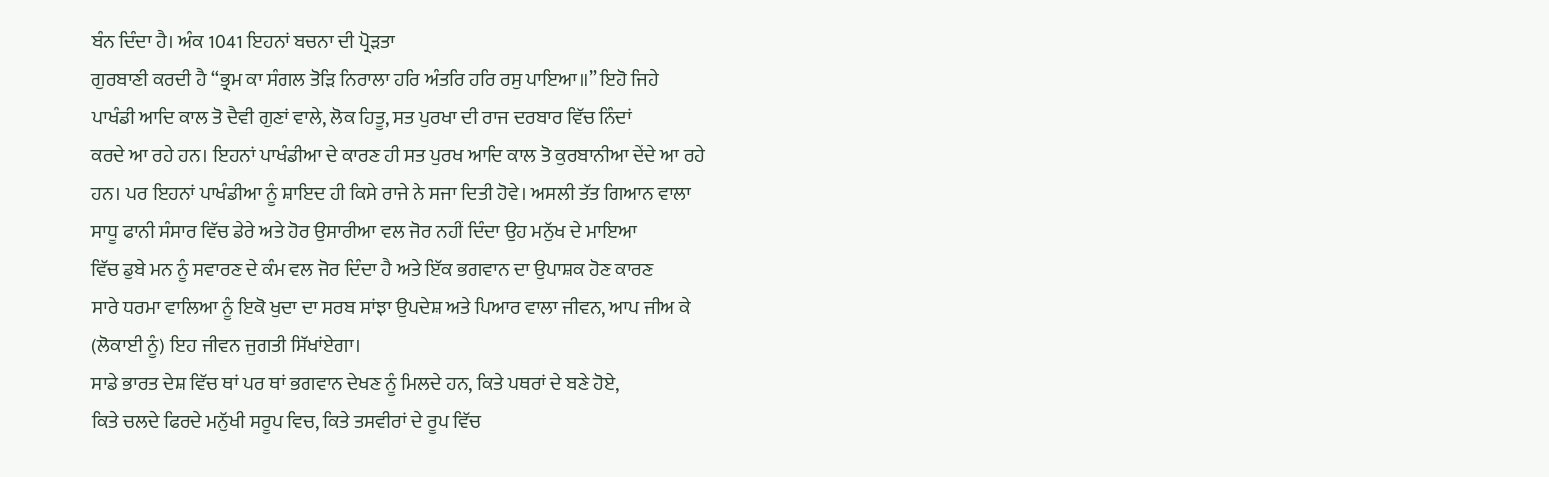ਬੰਨ ਦਿੰਦਾ ਹੈ। ਅੰਕ 1041 ਇਹਨਾਂ ਬਚਨਾ ਦੀ ਪ੍ਰੋੜਤਾ
ਗੁਰਬਾਣੀ ਕਰਦੀ ਹੈ “ਭ੍ਰਮ ਕਾ ਸੰਗਲ ਤੋੜਿ ਨਿਰਾਲਾ ਹਰਿ ਅੰਤਰਿ ਹਰਿ ਰਸੁ ਪਾਇਆ॥” ਇਹੋ ਜਿਹੇ
ਪਾਖੰਡੀ ਆਦਿ ਕਾਲ ਤੋ ਦੈਵੀ ਗੁਣਾਂ ਵਾਲੇ, ਲੋਕ ਹਿਤੂ, ਸਤ ਪੁਰਖਾ ਦੀ ਰਾਜ ਦਰਬਾਰ ਵਿੱਚ ਨਿੰਦਾਂ
ਕਰਦੇ ਆ ਰਹੇ ਹਨ। ਇਹਨਾਂ ਪਾਖੰਡੀਆ ਦੇ ਕਾਰਣ ਹੀ ਸਤ ਪੁਰਖ ਆਦਿ ਕਾਲ ਤੋ ਕੁਰਬਾਨੀਆ ਦੇਂਦੇ ਆ ਰਹੇ
ਹਨ। ਪਰ ਇਹਨਾਂ ਪਾਖੰਡੀਆ ਨੂੰ ਸ਼ਾਇਦ ਹੀ ਕਿਸੇ ਰਾਜੇ ਨੇ ਸਜਾ ਦਿਤੀ ਹੋਵੇ। ਅਸਲੀ ਤੱਤ ਗਿਆਨ ਵਾਲਾ
ਸਾਧੂ ਫਾਨੀ ਸੰਸਾਰ ਵਿੱਚ ਡੇਰੇ ਅਤੇ ਹੋਰ ਉਸਾਰੀਆ ਵਲ ਜੋਰ ਨਹੀਂ ਦਿੰਦਾ ਉਹ ਮਨੁੱਖ ਦੇ ਮਾਇਆ
ਵਿੱਚ ਡੁਬੇ ਮਨ ਨੂੰ ਸਵਾਰਣ ਦੇ ਕੰਮ ਵਲ ਜੋਰ ਦਿੰਦਾ ਹੈ ਅਤੇ ਇੱਕ ਭਗਵਾਨ ਦਾ ਉਪਾਸ਼ਕ ਹੋਣ ਕਾਰਣ
ਸਾਰੇ ਧਰਮਾ ਵਾਲਿਆ ਨੂੰ ਇਕੋ ਖੁਦਾ ਦਾ ਸਰਬ ਸਾਂਝਾ ਉਪਦੇਸ਼ ਅਤੇ ਪਿਆਰ ਵਾਲਾ ਜੀਵਨ, ਆਪ ਜੀਅ ਕੇ
(ਲੋਕਾਈ ਨੂੰ) ਇਹ ਜੀਵਨ ਜੁਗਤੀ ਸਿੱਖਾਂਏਗਾ।
ਸਾਡੇ ਭਾਰਤ ਦੇਸ਼ ਵਿੱਚ ਥਾਂ ਪਰ ਥਾਂ ਭਗਵਾਨ ਦੇਖਣ ਨੂੰ ਮਿਲਦੇ ਹਨ, ਕਿਤੇ ਪਥਰਾਂ ਦੇ ਬਣੇ ਹੋਏ,
ਕਿਤੇ ਚਲਦੇ ਫਿਰਦੇ ਮਨੁੱਖੀ ਸਰੂਪ ਵਿਚ, ਕਿਤੇ ਤਸਵੀਰਾਂ ਦੇ ਰੂਪ ਵਿੱਚ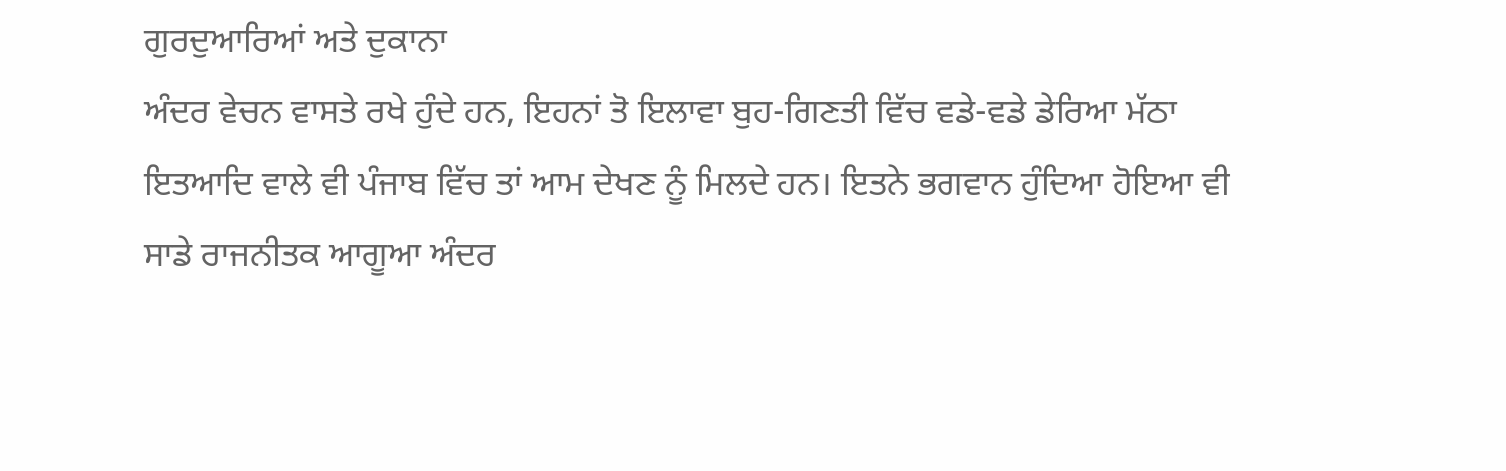ਗੁਰਦੁਆਰਿਆਂ ਅਤੇ ਦੁਕਾਨਾ
ਅੰਦਰ ਵੇਚਨ ਵਾਸਤੇ ਰਖੇ ਹੁੰਦੇ ਹਨ, ਇਹਨਾਂ ਤੋ ਇਲਾਵਾ ਬੁਹ-ਗਿਣਤੀ ਵਿੱਚ ਵਡੇ-ਵਡੇ ਡੇਰਿਆ ਮੱਠਾ
ਇਤਆਦਿ ਵਾਲੇ ਵੀ ਪੰਜਾਬ ਵਿੱਚ ਤਾਂ ਆਮ ਦੇਖਣ ਨੂੰ ਮਿਲਦੇ ਹਨ। ਇਤਨੇ ਭਗਵਾਨ ਹੁੰਦਿਆ ਹੋਇਆ ਵੀ
ਸਾਡੇ ਰਾਜਨੀਤਕ ਆਗੂਆ ਅੰਦਰ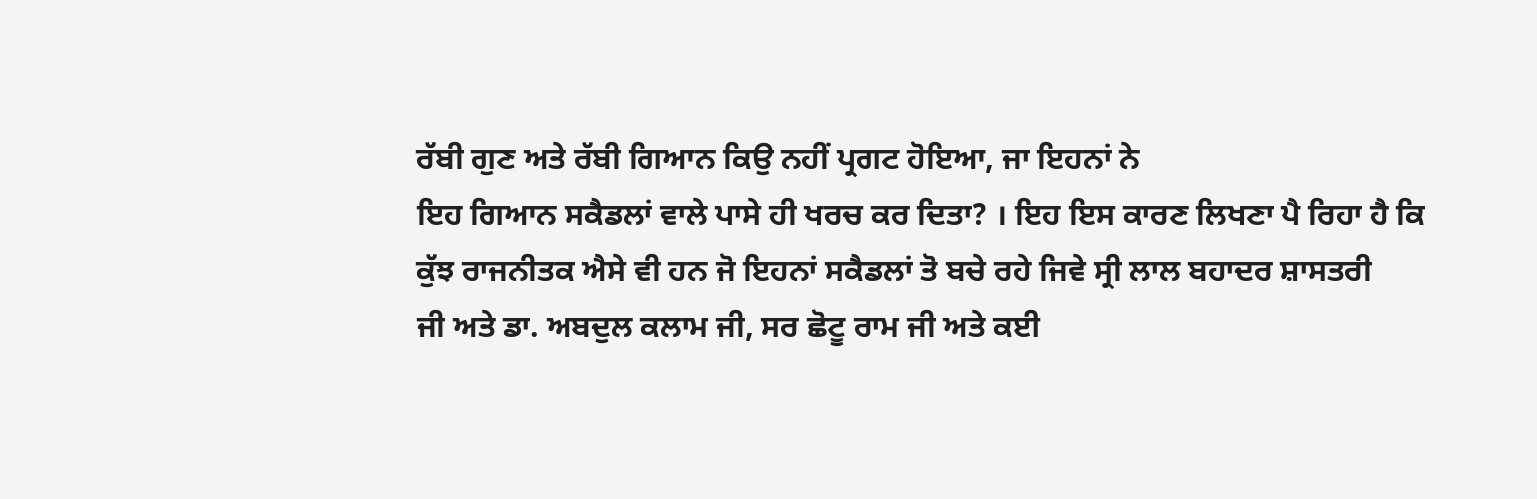ਰੱਬੀ ਗੁਣ ਅਤੇ ਰੱਬੀ ਗਿਆਨ ਕਿਉ ਨਹੀਂ ਪ੍ਰਗਟ ਹੋਇਆ, ਜਾ ਇਹਨਾਂ ਨੇ
ਇਹ ਗਿਆਨ ਸਕੈਡਲਾਂ ਵਾਲੇ ਪਾਸੇ ਹੀ ਖਰਚ ਕਰ ਦਿਤਾ? । ਇਹ ਇਸ ਕਾਰਣ ਲਿਖਣਾ ਪੈ ਰਿਹਾ ਹੈ ਕਿ
ਕੁੱਝ ਰਾਜਨੀਤਕ ਐਸੇ ਵੀ ਹਨ ਜੋ ਇਹਨਾਂ ਸਕੈਡਲਾਂ ਤੋ ਬਚੇ ਰਹੇ ਜਿਵੇ ਸ੍ਰੀ ਲਾਲ ਬਹਾਦਰ ਸ਼ਾਸਤਰੀ
ਜੀ ਅਤੇ ਡਾ. ਅਬਦੁਲ ਕਲਾਮ ਜੀ, ਸਰ ਛੋਟੂ ਰਾਮ ਜੀ ਅਤੇ ਕਈ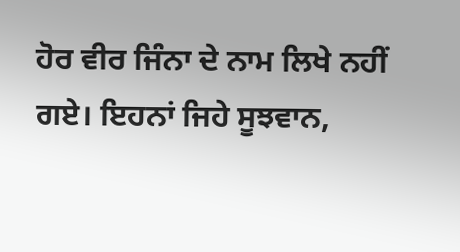ਹੋਰ ਵੀਰ ਜਿੰਨਾ ਦੇ ਨਾਮ ਲਿਖੇ ਨਹੀਂ
ਗਏ। ਇਹਨਾਂ ਜਿਹੇ ਸੂਝਵਾਨ,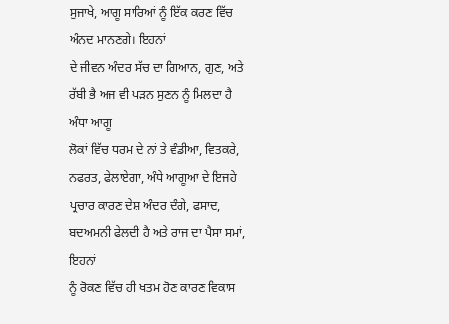ਸੁਜਾਖੇ, ਆਗੂ ਸਾਰਿਆਂ ਨੂੰ ਇੱਕ ਕਰਣ ਵਿੱਚ ਅੰਨਦ ਮਾਨਣਗੇ। ਇਹਨਾਂ
ਦੇ ਜੀਵਨ ਅੰਦਰ ਸੱਚ ਦਾ ਗਿਆਨ, ਗੁਣ, ਅਤੇ ਰੱਬੀ ਭੈ ਅਜ ਵੀ ਪੜਨ ਸੁਣਨ ਨੂੰ ਮਿਲਦਾ ਹੈ ਅੰਧਾ ਆਗੂ
ਲੋਕਾਂ ਵਿੱਚ ਧਰਮ ਦੇ ਨਾਂ ਤੇ ਵੰਡੀਆ, ਵਿਤਕਰੇ, ਨਫਰਤ, ਫੇਲਾਏਗਾ, ਅੰਧੇ ਆਗੂਆ ਦੇ ਇਜਹੇ
ਪ੍ਰਚਾਰ ਕਾਰਣ ਦੇਸ਼ ਅੰਦਰ ਦੰਗੇ, ਫਸਾਦ, ਬਦਅਮਨੀ ਫੇਲਦੀ ਹੈ ਅਤੇ ਰਾਜ ਦਾ ਪੈਸਾ ਸਮਾਂ, ਇਹਨਾਂ
ਨੂੰ ਰੋਕਣ ਵਿੱਚ ਹੀ ਖਤਮ ਹੋਣ ਕਾਰਣ ਵਿਕਾਸ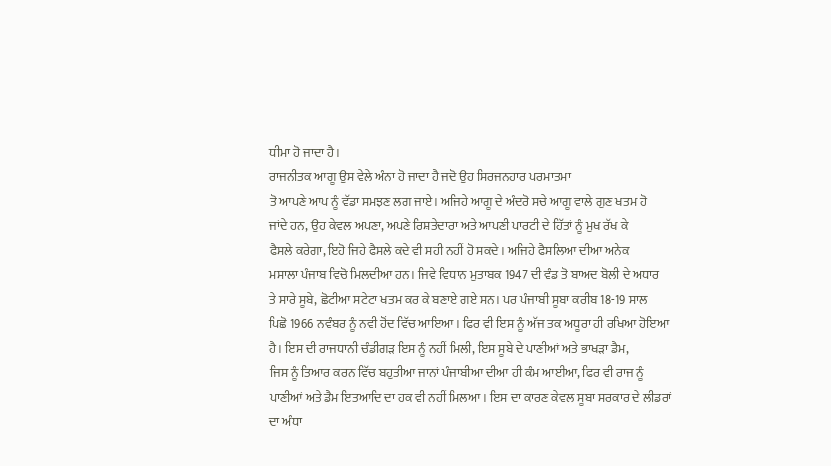ਧੀਮਾ ਹੋ ਜਾਦਾ ਹੈ।
ਰਾਜਨੀਤਕ ਆਗੂ ਉਸ ਵੇਲੇ ਅੰਨਾ ਹੋ ਜਾਦਾ ਹੈ ਜਦੋ ਉਹ ਸਿਰਜਨਹਾਰ ਪਰਮਾਤਮਾ
ਤੋ ਆਪਣੇ ਆਪ ਨੂੰ ਵੱਡਾ ਸਮਝਣ ਲਗ ਜਾਏ। ਅਜਿਹੇ ਆਗੂ ਦੇ ਅੰਦਰੋ ਸਚੇ ਆਗੂ ਵਾਲੇ ਗੁਣ ਖਤਮ ਹੋ
ਜਾਂਦੇ ਹਨ, ਉਹ ਕੇਵਲ ਅਪਣਾ, ਅਪਣੇ ਰਿਸ਼ਤੇਦਾਰਾ ਅਤੇ ਆਪਣੀ ਪਾਰਟੀ ਦੇ ਹਿੱਤਾਂ ਨੂੰ ਮੁਖ ਰੱਖ ਕੇ
ਫੈਸਲੇ ਕਰੇਗਾ, ਇਹੋ ਜਿਹੇ ਫੈਸਲੇ ਕਦੇ ਵੀ ਸਹੀ ਨਹੀਂ ਹੋ ਸਕਦੇ। ਅਜਿਹੇ ਫੈਸਲਿਆ ਦੀਆ ਅਨੇਕ
ਮਸਾਲਾ ਪੰਜਾਬ ਵਿਚੋ ਮਿਲਦੀਆ ਹਨ। ਜਿਵੇ ਵਿਧਾਨ ਮੁਤਾਬਕ 1947 ਦੀ ਵੰਡ ਤੋ ਬਾਅਦ ਬੋਲੀ ਦੇ ਅਧਾਰ
ਤੇ ਸਾਰੇ ਸੂਬੇ, ਛੋਟੀਆ ਸਟੇਟਾ ਖਤਮ ਕਰ ਕੇ ਬਣਾਏ ਗਏ ਸਨ। ਪਰ ਪੰਜਾਬੀ ਸੂਬਾ ਕਰੀਬ 18-19 ਸਾਲ
ਪਿਛੋ 1966 ਨਵੰਬਰ ਨੂੰ ਨਵੀ ਹੋਂਦ ਵਿੱਚ ਆਇਆ। ਫਿਰ ਵੀ ਇਸ ਨੂੰ ਅੱਜ ਤਕ ਅਧੂਰਾ ਹੀ ਰਖਿਆ ਹੋਇਆ
ਹੈ। ਇਸ ਦੀ ਰਾਜਧਾਨੀ ਚੰਡੀਗੜ ਇਸ ਨੂੰ ਨਹੀਂ ਮਿਲੀ, ਇਸ ਸੂਬੇ ਦੇ ਪਾਣੀਆਂ ਅਤੇ ਭਾਖੜਾ ਡੈਮ,
ਜਿਸ ਨੂੰ ਤਿਆਰ ਕਰਨ ਵਿੱਚ ਬਹੁਤੀਆ ਜਾਨਾਂ ਪੰਜਾਬੀਆ ਦੀਆ ਹੀ ਕੰਮ ਆਈਆ, ਫਿਰ ਵੀ ਰਾਜ ਨੂੰ
ਪਾਣੀਆਂ ਅਤੇ ਡੈਮ ਇਤਆਦਿ ਦਾ ਹਕ ਵੀ ਨਹੀਂ ਮਿਲਆ। ਇਸ ਦਾ ਕਾਰਣ ਕੇਵਲ ਸੂਬਾ ਸਰਕਾਰ ਦੇ ਲੀਡਰਾਂ
ਦਾ ਅੰਧਾ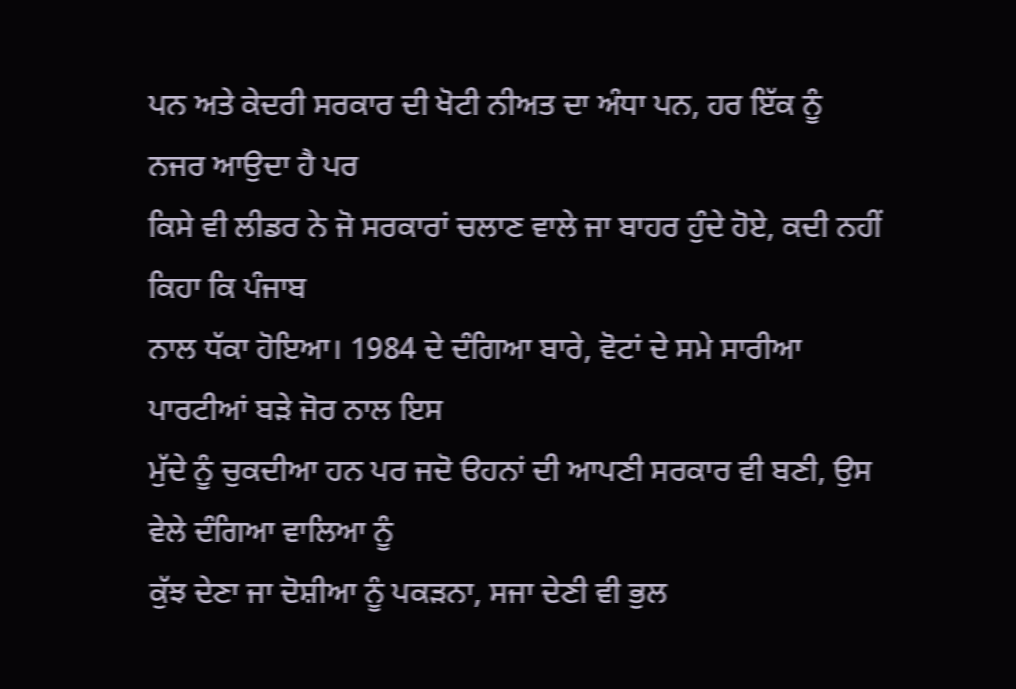ਪਨ ਅਤੇ ਕੇਦਰੀ ਸਰਕਾਰ ਦੀ ਖੋਟੀ ਨੀਅਤ ਦਾ ਅੰਧਾ ਪਨ, ਹਰ ਇੱਕ ਨੂੰ ਨਜਰ ਆਉਦਾ ਹੈ ਪਰ
ਕਿਸੇ ਵੀ ਲੀਡਰ ਨੇ ਜੋ ਸਰਕਾਰਾਂ ਚਲਾਣ ਵਾਲੇ ਜਾ ਬਾਹਰ ਹੁੰਦੇ ਹੋਏ, ਕਦੀ ਨਹੀਂ ਕਿਹਾ ਕਿ ਪੰਜਾਬ
ਨਾਲ ਧੱਕਾ ਹੋਇਆ। 1984 ਦੇ ਦੰਗਿਆ ਬਾਰੇ, ਵੋਟਾਂ ਦੇ ਸਮੇ ਸਾਰੀਆ ਪਾਰਟੀਆਂ ਬੜੇ ਜੋਰ ਨਾਲ ਇਸ
ਮੁੱਦੇ ਨੂੰ ਚੁਕਦੀਆ ਹਨ ਪਰ ਜਦੋ ੳਹਨਾਂ ਦੀ ਆਪਣੀ ਸਰਕਾਰ ਵੀ ਬਣੀ, ਉਸ ਵੇਲੇ ਦੰਗਿਆ ਵਾਲਿਆ ਨੂੰ
ਕੁੱਝ ਦੇਣਾ ਜਾ ਦੋਸ਼ੀਆ ਨੂੰ ਪਕੜਨਾ, ਸਜਾ ਦੇਣੀ ਵੀ ਭੁਲ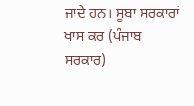ਜਾਦੇ ਹਨ। ਸੂਬਾ ਸਰਕਾਰਾਂ ਖਾਸ ਕਰ (ਪੰਜਾਬ
ਸਰਕਾਰ)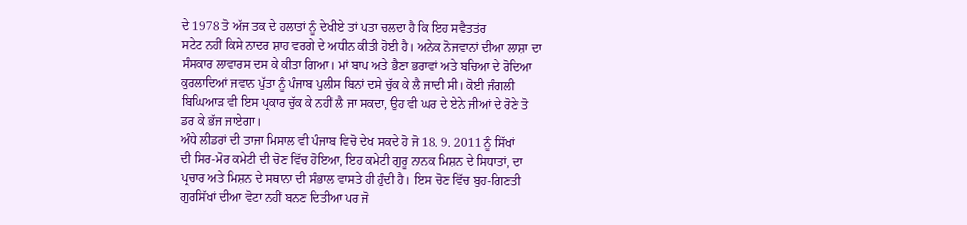ਦੇ 1978 ਤੋ ਅੱਜ ਤਕ ਦੇ ਹਲਾਤਾਂ ਨੂੰ ਦੇਖੀਏ ਤਾਂ ਪਤਾ ਚਲਦਾ ਹੈ ਕਿ ਇਹ ਸਵੈਤਤਂਰ
ਸਟੇਟ ਨਹੀਂ ਕਿਸੇ ਨਾਦਰ ਸ਼ਾਹ ਵਰਗੇ ਦੇ ਅਧੀਨ ਕੀਤੀ ਹੋਈ ਹੈ। ਅਨੇਕ ਨੋਜਵਾਨਾਂ ਦੀਆ ਲਾਸ਼ਾ ਦਾ
ਸੰਸਕਾਰ ਲਾਵਾਰਸ ਦਸ ਕੇ ਕੀਤਾ ਗਿਆ। ਮਾਂ ਬਾਪ ਅਤੇ ਭੈਣਾ ਭਰਾਵਾਂ ਅਤੇ ਬਚਿਆ ਦੇ ਰੋਦਿਆ
ਕੁਰਲਾਦਿਆਂ ਜਵਾਨ ਪੁੱਤਾ ਨੂੰ ਪੰਜਾਬ ਪੁਲੀਸ ਬਿਨਾਂ ਦਸੇ ਚੁੱਕ ਕੇ ਲੈ ਜਾਦੀ ਸੀ। ਕੋਈ ਜੰਗਲੀ
ਬਿਘਿਆੜ ਵੀ ਇਸ ਪ੍ਰਕਾਰ ਚੁੱਕ ਕੇ ਨਹੀਂ ਲੈ ਜਾ ਸਕਦਾ, ਉਹ ਵੀ ਘਰ ਦੇ ਏਨੇ ਜੀਆਂ ਦੇ ਰੋਣੇ ਤੋ
ਡਰ ਕੇ ਭੱਜ ਜਾਏਗਾ।
ਅੰਧੇ ਲੀਡਰਾਂ ਦੀ ਤਾਜਾ ਮਿਸਾਲ ਵੀ ਪੰਜਾਬ ਵਿਚੋ ਦੇਖ ਸਕਦੇ ਹੋ ਜੋ 18. 9. 2011 ਨੂੰ ਸਿੱਖਾਂ
ਦੀ ਸਿਰ-ਮੋਰ ਕਮੇਟੀ ਦੀ ਚੋਣ ਵਿੱਚ ਹੋਇਆ, ਇਹ ਕਮੇਟੀ ਗੁਰੂ ਨਾਨਕ ਮਿਸ਼ਨ ਦੇ ਸਿਧਾਤਾਂ, ਦਾ
ਪ੍ਰਚਾਰ ਅਤੇ ਮਿਸ਼ਨ ਦੇ ਸਥਾਨਾ ਦੀ ਸੰਭਾਲ ਵਾਸਤੇ ਹੀ ਹੁੰਦੀ ਹੈ। ਇਸ ਚੋਣ ਵਿੱਚ ਬੁਹ-ਗਿਣਤੀ
ਗੁਰਸਿੱਖਾਂ ਦੀਆ ਵੋਟਾ ਨਹੀਂ ਬਨਣ ਦਿਤੀਆ ਪਰ ਜੋ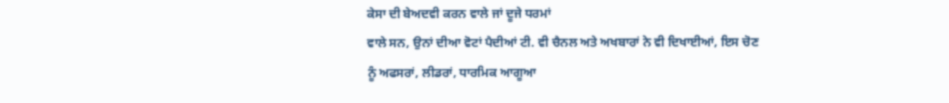ਕੇਸਾ ਦੀ ਬੇਅਦਵੀ ਕਰਨ ਵਾਲੇ ਜਾਂ ਦੂਜੇ ਧਰਮਾਂ
ਵਾਲੇ ਸਨ, ਉਨਾਂ ਦੀਆ ਵੋਟਾਂ ਪੈਦੀਆਂ ਟੀ. ਵੀ ਚੈਨਲ ਅਤੇ ਅਖਬਾਰਾਂ ਨੇ ਵੀ ਦਿਖਾਈਆਂ, ਇਸ ਚੋਣ
ਨੂੰ ਅਫਸਰਾਂ, ਲੀਡਰਾਂ, ਧਾਰਮਿਕ ਆਗੂਆ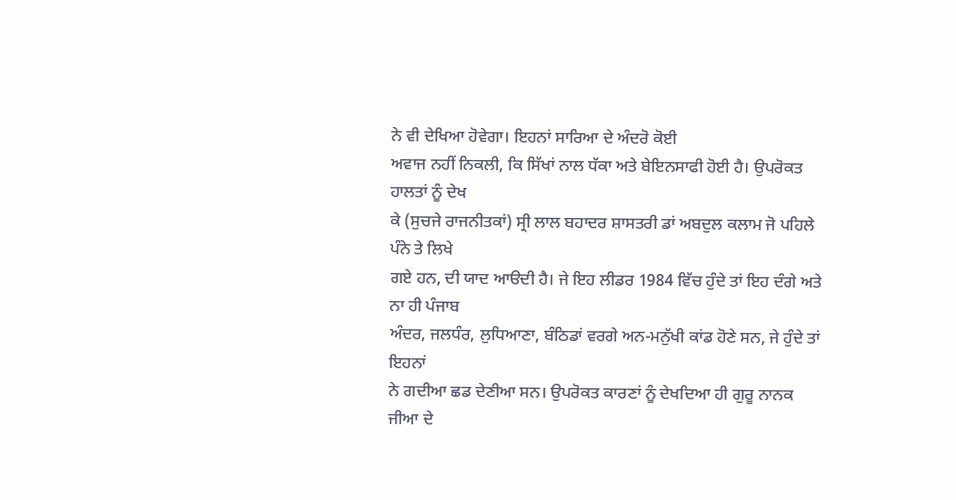ਨੇ ਵੀ ਦੇਖਿਆ ਹੋਵੇਗਾ। ਇਹਨਾਂ ਸਾਰਿਆ ਦੇ ਅੰਦਰੋ ਕੋਈ
ਅਵਾਜ ਨਹੀਂ ਨਿਕਲੀ, ਕਿ ਸਿੱਖਾਂ ਨਾਲ ਧੱਕਾ ਅਤੇ ਬੇਇਨਸਾਫੀ ਹੋਈ ਹੈ। ਉਪਰੋਕਤ ਹਾਲਤਾਂ ਨੂੰ ਦੇਖ
ਕੇ (ਸੁਚਜੇ ਰਾਜਨੀਤਕਾਂ) ਸ੍ਰੀ ਲਾਲ ਬਹਾਦਰ ਸ਼ਾਸਤਰੀ ਡਾਂ ਅਬਦੁਲ ਕਲਾਮ ਜੋ ਪਹਿਲੇ ਪੰਨੇ ਤੇ ਲਿਖੇ
ਗਏ ਹਨ, ਦੀ ਯਾਦ ਆੳਦੀ ਹੈ। ਜੇ ਇਹ ਲੀਡਰ 1984 ਵਿੱਚ ਹੁੰਦੇ ਤਾਂ ਇਹ ਦੰਗੇ ਅਤੇ ਨਾ ਹੀ ਪੰਜਾਬ
ਅੰਦਰ, ਜਲਧੰਰ, ਲੁਧਿਆਣਾ, ਬੰਠਿਡਾਂ ਵਰਗੇ ਅਨ-ਮਨੁੱਖੀ ਕਾਂਡ ਹੋਣੇ ਸਨ, ਜੇ ਹੁੰਦੇ ਤਾਂ ਇਹਨਾਂ
ਨੇ ਗਦੀਆ ਛਡ ਦੇਣੀਆ ਸਨ। ਉਪਰੋਕਤ ਕਾਰਣਾਂ ਨੂੰ ਦੇਖਦਿਆ ਹੀ ਗੁਰੂ ਨਾਨਕ ਜੀਆ ਦੇ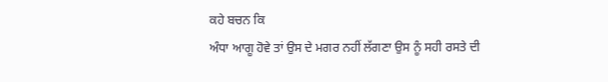ਕਹੇ ਬਚਨ ਕਿ
ਅੰਧਾ ਆਗੂ ਹੋਵੇ ਤਾਂ ਉਸ ਦੇ ਮਗਰ ਨਹੀਂ ਲੱਗਣਾ ਉਸ ਨੂੰ ਸਹੀ ਰਸਤੇ ਦੀ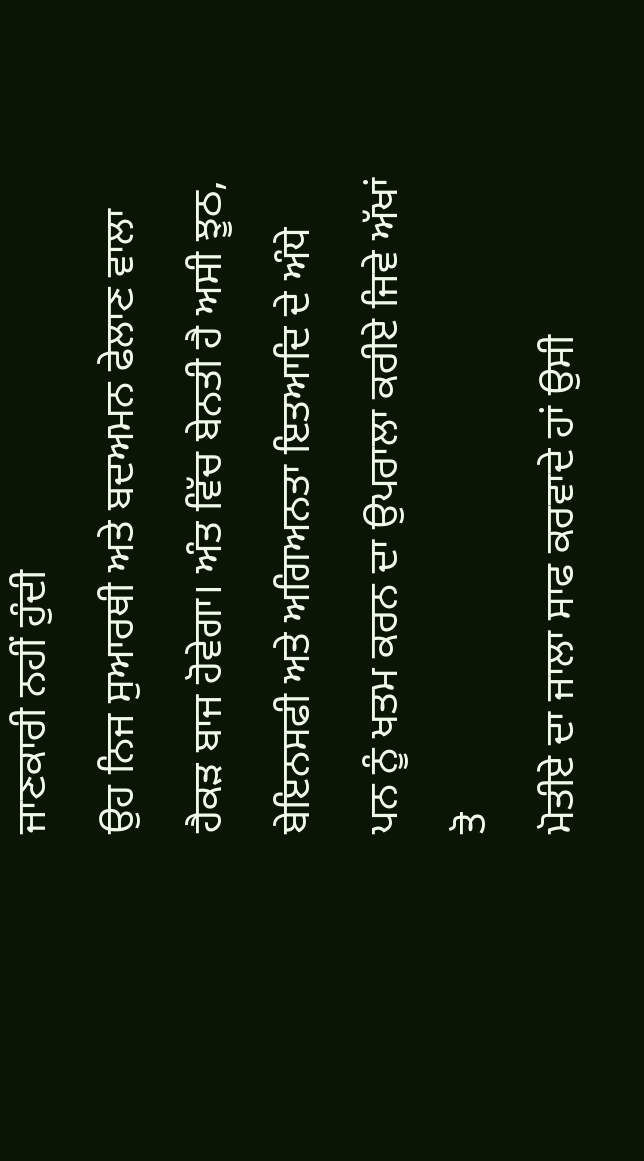ਜਾਣਕਾਰੀ ਨਹੀਂ ਹੁੰਦੀ
ਉਹ ਨਿਜ ਸੁਆਰਥੀ ਅਤੇ ਬਦਅਮਨ ਫੇਲਾਣ ਵਾਲਾ ਹੈਕੜ ਬਾਜ ਹੋਵੇਗਾ। ਅੰਤ ਵਿੱਚ ਬੇਨਤੀ ਹੈ ਅਸੀ ਝੂਠ,
ਬੇਇਨਸਫੀ ਅਤੇ ਅਗਿਅਨਤਾ ਇਤਆਦਿ ਦੇ ਅੰਧੇ ਪਨ ਨੂੰ ਖਤਮ ਕਰਨ ਦਾ ਉਪਰਾਲਾ ਕਰੀਏ ਜਿਵੇ ਅੱਖਾਂ ਤੋ
ਮੋਤੀਏ ਦਾ ਜਾਲਾ ਸਾਫ ਕਰਵਾਦੇ ਹਾਂ ਉਸੀ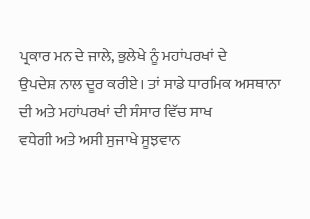ਪ੍ਰਕਾਰ ਮਨ ਦੇ ਜਾਲੇ, ਭੁਲੇਖੇ ਨੂੰ ਮਹਾਂਪਰਖਾਂ ਦੇ
ਉਪਦੇਸ਼ ਨਾਲ ਦੂਰ ਕਰੀਏ। ਤਾਂ ਸਾਡੇ ਧਾਰਮਿਕ ਅਸਥਾਨਾ ਦੀ ਅਤੇ ਮਹਾਂਪਰਖਾਂ ਦੀ ਸੰਸਾਰ ਵਿੱਚ ਸਾਖ
ਵਧੇਗੀ ਅਤੇ ਅਸੀ ਸੁਜਾਖੇ ਸੂਝਵਾਨ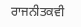ਰਾਜਨੀਤਕਵੀ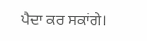ਪੈਦਾ ਕਰ ਸਕਾਂਗੇ।